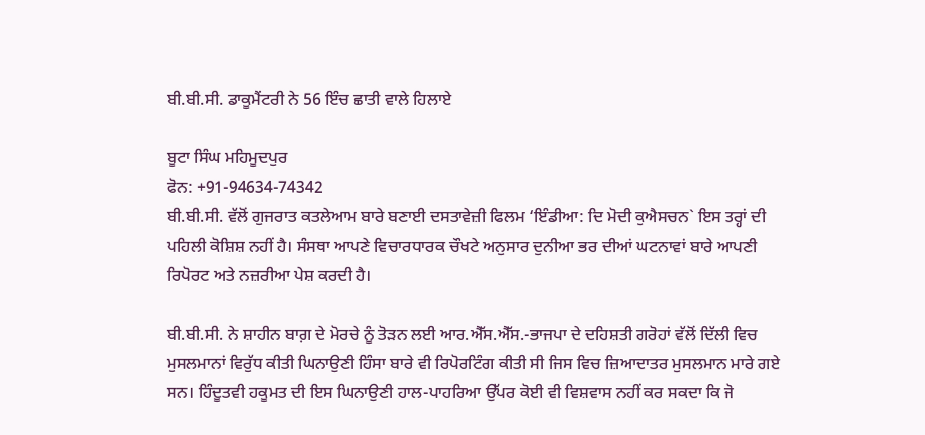ਬੀ.ਬੀ.ਸੀ. ਡਾਕੂਮੈਂਟਰੀ ਨੇ 56 ਇੰਚ ਛਾਤੀ ਵਾਲੇ ਹਿਲਾਏ

ਬੂਟਾ ਸਿੰਘ ਮਹਿਮੂਦਪੁਰ
ਫੋਨ: +91-94634-74342
ਬੀ.ਬੀ.ਸੀ. ਵੱਲੋਂ ਗੁਜਰਾਤ ਕਤਲੇਆਮ ਬਾਰੇ ਬਣਾਈ ਦਸਤਾਵੇਜ਼ੀ ਫਿਲਮ ‘ਇੰਡੀਆ: ਦਿ ਮੋਦੀ ਕੁਐਸਚਨ` ਇਸ ਤਰ੍ਹਾਂ ਦੀ ਪਹਿਲੀ ਕੋਸ਼ਿਸ਼ ਨਹੀਂ ਹੈ। ਸੰਸਥਾ ਆਪਣੇ ਵਿਚਾਰਧਾਰਕ ਚੌਖਟੇ ਅਨੁਸਾਰ ਦੁਨੀਆ ਭਰ ਦੀਆਂ ਘਟਨਾਵਾਂ ਬਾਰੇ ਆਪਣੀ ਰਿਪੋਰਟ ਅਤੇ ਨਜ਼ਰੀਆ ਪੇਸ਼ ਕਰਦੀ ਹੈ।

ਬੀ.ਬੀ.ਸੀ. ਨੇ ਸ਼ਾਹੀਨ ਬਾਗ਼ ਦੇ ਮੋਰਚੇ ਨੂੰ ਤੋੜਨ ਲਈ ਆਰ.ਐੱਸ.ਐੱਸ.-ਭਾਜਪਾ ਦੇ ਦਹਿਸ਼ਤੀ ਗਰੋਹਾਂ ਵੱਲੋਂ ਦਿੱਲੀ ਵਿਚ ਮੁਸਲਮਾਨਾਂ ਵਿਰੁੱਧ ਕੀਤੀ ਘਿਨਾਉਣੀ ਹਿੰਸਾ ਬਾਰੇ ਵੀ ਰਿਪੋਰਟਿੰਗ ਕੀਤੀ ਸੀ ਜਿਸ ਵਿਚ ਜ਼ਿਆਦਾਤਰ ਮੁਸਲਮਾਨ ਮਾਰੇ ਗਏ ਸਨ। ਹਿੰਦੂਤਵੀ ਹਕੂਮਤ ਦੀ ਇਸ ਘਿਨਾਉਣੀ ਹਾਲ-ਪਾਹਰਿਆ ਉੱਪਰ ਕੋਈ ਵੀ ਵਿਸ਼ਵਾਸ ਨਹੀਂ ਕਰ ਸਕਦਾ ਕਿ ਜੋ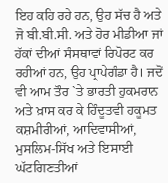ਇਹ ਕਹਿ ਰਹੇ ਹਨ, ਉਹ ਸੱਚ ਹੈ ਅਤੇ ਜੋ ਬੀ.ਬੀ.ਸੀ. ਅਤੇ ਹੋਰ ਮੀਡੀਆ ਜਾਂ ਹੱਕਾਂ ਦੀਆਂ ਸੰਸਥਾਵਾਂ ਰਿਪੋਰਟ ਕਰ ਰਹੀਆਂ ਹਨ, ਉਹ ਪ੍ਰਾਪੇਗੰਡਾ ਹੈ। ਜਦੋਂ ਵੀ ਆਮ ਤੌਰ `ਤੇ ਭਾਰਤੀ ਹੁਕਮਰਾਨ ਅਤੇ ਖ਼ਾਸ ਕਰ ਕੇ ਹਿੰਦੂਤਵੀ ਹਕੂਮਤ ਕਸ਼ਮੀਰੀਆਂ, ਆਦਿਵਾਸੀਆਂ, ਮੁਸਲਿਮ-ਸਿੱਖ ਅਤੇ ਇਸਾਈ ਘੱਟਗਿਣਤੀਆਂ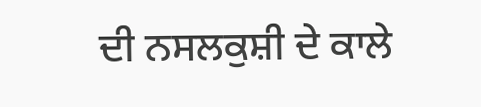ਦੀ ਨਸਲਕੁਸ਼ੀ ਦੇ ਕਾਲੇ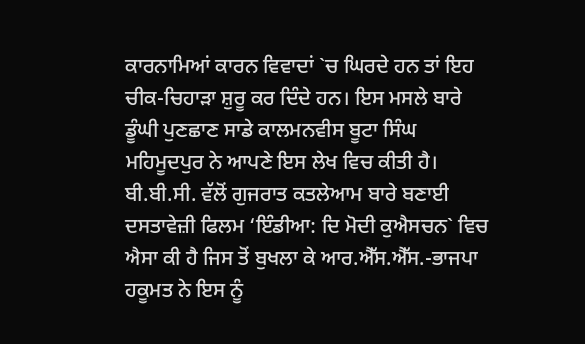ਕਾਰਨਾਮਿਆਂ ਕਾਰਨ ਵਿਵਾਦਾਂ `ਚ ਘਿਰਦੇ ਹਨ ਤਾਂ ਇਹ ਚੀਕ-ਚਿਹਾੜਾ ਸ਼ੁਰੂ ਕਰ ਦਿੰਦੇ ਹਨ। ਇਸ ਮਸਲੇ ਬਾਰੇ ਡੂੰਘੀ ਪੁਣਛਾਣ ਸਾਡੇ ਕਾਲਮਨਵੀਸ ਬੂਟਾ ਸਿੰਘ ਮਹਿਮੂਦਪੁਰ ਨੇ ਆਪਣੇ ਇਸ ਲੇਖ ਵਿਚ ਕੀਤੀ ਹੈ।
ਬੀ.ਬੀ.ਸੀ. ਵੱਲੋਂ ਗੁਜਰਾਤ ਕਤਲੇਆਮ ਬਾਰੇ ਬਣਾਈ ਦਸਤਾਵੇਜ਼ੀ ਫਿਲਮ ‘ਇੰਡੀਆ: ਦਿ ਮੋਦੀ ਕੁਐਸਚਨ` ਵਿਚ ਐਸਾ ਕੀ ਹੈ ਜਿਸ ਤੋਂ ਬੁਖਲਾ ਕੇ ਆਰ.ਐੱਸ.ਐੱਸ.-ਭਾਜਪਾ ਹਕੂਮਤ ਨੇ ਇਸ ਨੂੰ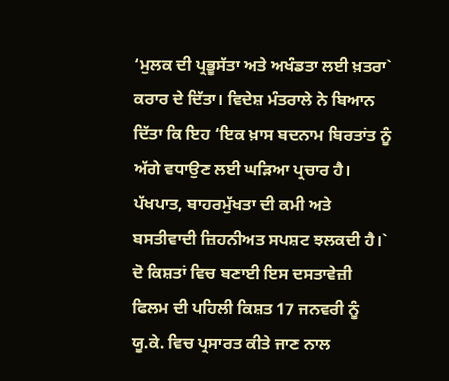‘ਮੁਲਕ ਦੀ ਪ੍ਰਭੂਸੱਤਾ ਅਤੇ ਅਖੰਡਤਾ ਲਈ ਖ਼ਤਰਾ` ਕਰਾਰ ਦੇ ਦਿੱਤਾ। ਵਿਦੇਸ਼ ਮੰਤਰਾਲੇ ਨੇ ਬਿਆਨ ਦਿੱਤਾ ਕਿ ਇਹ ‘ਇਕ ਖ਼ਾਸ ਬਦਨਾਮ ਬਿਰਤਾਂਤ ਨੂੰ ਅੱਗੇ ਵਧਾਉਣ ਲਈ ਘੜਿਆ ਪ੍ਰਚਾਰ ਹੈ। ਪੱਖਪਾਤ, ਬਾਹਰਮੁੱਖਤਾ ਦੀ ਕਮੀ ਅਤੇ ਬਸਤੀਵਾਦੀ ਜ਼ਿਹਨੀਅਤ ਸਪਸ਼ਟ ਝਲਕਦੀ ਹੈ।` ਦੋ ਕਿਸ਼ਤਾਂ ਵਿਚ ਬਣਾਈ ਇਸ ਦਸਤਾਵੇਜ਼ੀ ਫਿਲਮ ਦੀ ਪਹਿਲੀ ਕਿਸ਼ਤ 17 ਜਨਵਰੀ ਨੂੰ ਯੂ.ਕੇ. ਵਿਚ ਪ੍ਰਸਾਰਤ ਕੀਤੇ ਜਾਣ ਨਾਲ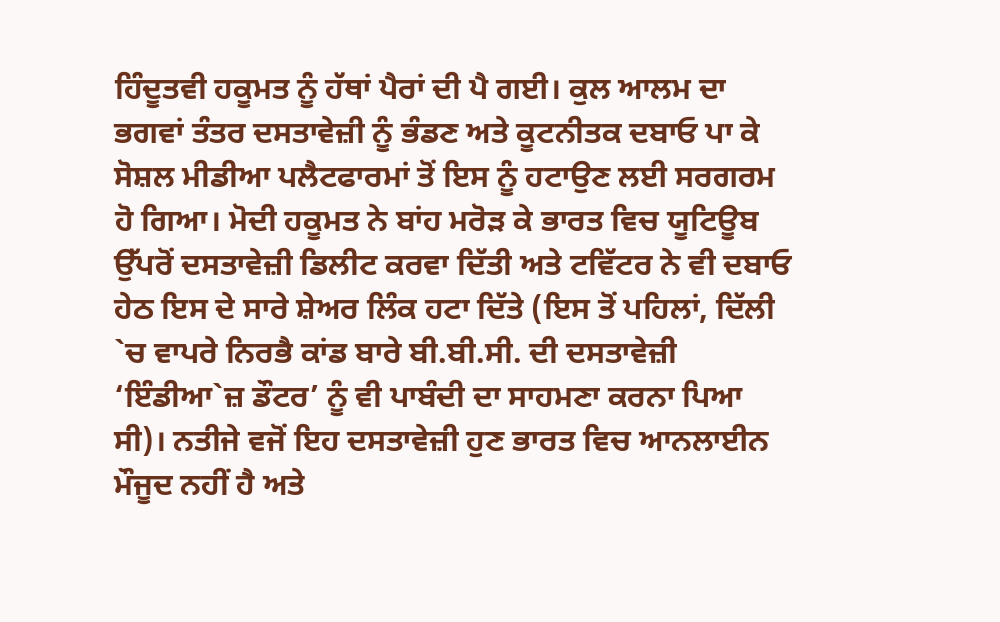ਹਿੰਦੂਤਵੀ ਹਕੂਮਤ ਨੂੰ ਹੱਥਾਂ ਪੈਰਾਂ ਦੀ ਪੈ ਗਈ। ਕੁਲ ਆਲਮ ਦਾ ਭਗਵਾਂ ਤੰਤਰ ਦਸਤਾਵੇਜ਼ੀ ਨੂੰ ਭੰਡਣ ਅਤੇ ਕੂਟਨੀਤਕ ਦਬਾਓ ਪਾ ਕੇ ਸੋਸ਼ਲ ਮੀਡੀਆ ਪਲੈਟਫਾਰਮਾਂ ਤੋਂ ਇਸ ਨੂੰ ਹਟਾਉਣ ਲਈ ਸਰਗਰਮ ਹੋ ਗਿਆ। ਮੋਦੀ ਹਕੂਮਤ ਨੇ ਬਾਂਹ ਮਰੋੜ ਕੇ ਭਾਰਤ ਵਿਚ ਯੂਟਿਊਬ ਉੱਪਰੋਂ ਦਸਤਾਵੇਜ਼ੀ ਡਿਲੀਟ ਕਰਵਾ ਦਿੱਤੀ ਅਤੇ ਟਵਿੱਟਰ ਨੇ ਵੀ ਦਬਾਓ ਹੇਠ ਇਸ ਦੇ ਸਾਰੇ ਸ਼ੇਅਰ ਲਿੰਕ ਹਟਾ ਦਿੱਤੇ (ਇਸ ਤੋਂ ਪਹਿਲਾਂ, ਦਿੱਲੀ `ਚ ਵਾਪਰੇ ਨਿਰਭੈ ਕਾਂਡ ਬਾਰੇ ਬੀ.ਬੀ.ਸੀ. ਦੀ ਦਸਤਾਵੇਜ਼ੀ ‘ਇੰਡੀਆ`ਜ਼ ਡੌਟਰ’ ਨੂੰ ਵੀ ਪਾਬੰਦੀ ਦਾ ਸਾਹਮਣਾ ਕਰਨਾ ਪਿਆ ਸੀ)। ਨਤੀਜੇ ਵਜੋਂ ਇਹ ਦਸਤਾਵੇਜ਼ੀ ਹੁਣ ਭਾਰਤ ਵਿਚ ਆਨਲਾਈਨ ਮੌਜੂਦ ਨਹੀਂ ਹੈ ਅਤੇ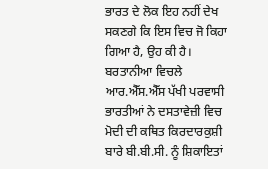ਭਾਰਤ ਦੇ ਲੋਕ ਇਹ ਨਹੀਂ ਦੇਖ ਸਕਣਗੇ ਕਿ ਇਸ ਵਿਚ ਜੋ ਕਿਹਾ ਗਿਆ ਹੈ, ਉਹ ਕੀ ਹੈ। ਬਰਤਾਨੀਆ ਵਿਚਲੇ ਆਰ.ਐੱਸ.ਐੱਸ ਪੱਖੀ ਪਰਵਾਸੀ ਭਾਰਤੀਆਂ ਨੇ ਦਸਤਾਵੇਜ਼ੀ ਵਿਚ ਮੋਦੀ ਦੀ ਕਥਿਤ ਕਿਰਦਾਰਕੁਸ਼ੀ ਬਾਰੇ ਬੀ.ਬੀ.ਸੀ. ਨੂੰ ਸ਼ਿਕਾਇਤਾਂ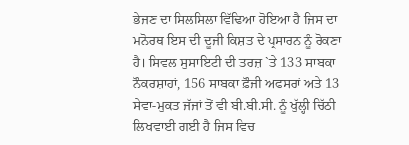ਭੇਜਣ ਦਾ ਸਿਲਸਿਲਾ ਵਿੱਢਿਆ ਹੋਇਆ ਹੈ ਜਿਸ ਦਾ ਮਨੋਰਥ ਇਸ ਦੀ ਦੂਜੀ ਕਿਸ਼ਤ ਦੇ ਪ੍ਰਸਾਰਨ ਨੂੰ ਰੋਕਣਾ ਹੈ। ਸਿਵਲ ਸੁਸਾਇਟੀ ਦੀ ਤਰਜ਼ `ਤੇ 133 ਸਾਬਕਾ ਨੌਕਰਸ਼ਾਹਾਂ, 156 ਸਾਬਕਾ ਫ਼ੌਜੀ ਅਫਸਰਾਂ ਅਤੇ 13 ਸੇਵਾ-ਮੁਕਤ ਜੱਜਾਂ ਤੋਂ ਵੀ ਬੀ.ਬੀ.ਸੀ. ਨੂੰ ਖੁੱਲ੍ਹੀ ਚਿੱਠੀ ਲਿਖਵਾਈ ਗਈ ਹੈ ਜਿਸ ਵਿਚ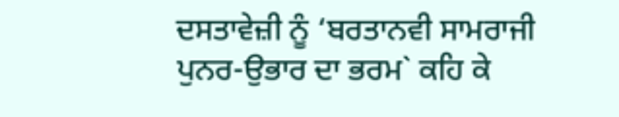ਦਸਤਾਵੇਜ਼ੀ ਨੂੰ ‘ਬਰਤਾਨਵੀ ਸਾਮਰਾਜੀ ਪੁਨਰ-ਉਭਾਰ ਦਾ ਭਰਮ` ਕਹਿ ਕੇ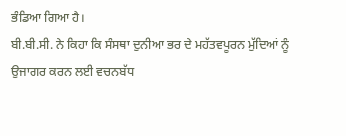ਭੰਡਿਆ ਗਿਆ ਹੈ।
ਬੀ.ਬੀ.ਸੀ. ਨੇ ਕਿਹਾ ਕਿ ਸੰਸਥਾ ਦੁਨੀਆ ਭਰ ਦੇ ਮਹੱਤਵਪੂਰਨ ਮੁੱਦਿਆਂ ਨੂੰ ਉਜਾਗਰ ਕਰਨ ਲਈ ਵਚਨਬੱਧ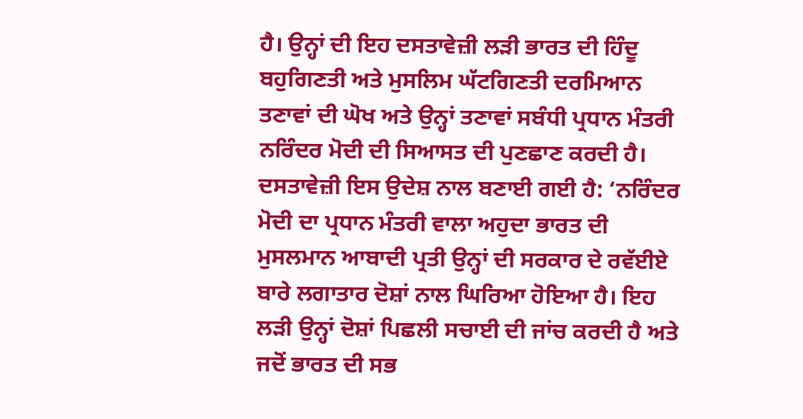ਹੈ। ਉਨ੍ਹਾਂ ਦੀ ਇਹ ਦਸਤਾਵੇਜ਼ੀ ਲੜੀ ਭਾਰਤ ਦੀ ਹਿੰਦੂ ਬਹੁਗਿਣਤੀ ਅਤੇ ਮੁਸਲਿਮ ਘੱਟਗਿਣਤੀ ਦਰਮਿਆਨ ਤਣਾਵਾਂ ਦੀ ਘੋਖ ਅਤੇ ਉਨ੍ਹਾਂ ਤਣਾਵਾਂ ਸਬੰਧੀ ਪ੍ਰਧਾਨ ਮੰਤਰੀ ਨਰਿੰਦਰ ਮੋਦੀ ਦੀ ਸਿਆਸਤ ਦੀ ਪੁਣਛਾਣ ਕਰਦੀ ਹੈ। ਦਸਤਾਵੇਜ਼ੀ ਇਸ ਉਦੇਸ਼ ਨਾਲ ਬਣਾਈ ਗਈ ਹੈ: ‘ਨਰਿੰਦਰ ਮੋਦੀ ਦਾ ਪ੍ਰਧਾਨ ਮੰਤਰੀ ਵਾਲਾ ਅਹੁਦਾ ਭਾਰਤ ਦੀ ਮੁਸਲਮਾਨ ਆਬਾਦੀ ਪ੍ਰਤੀ ਉਨ੍ਹਾਂ ਦੀ ਸਰਕਾਰ ਦੇ ਰਵੱਈਏ ਬਾਰੇ ਲਗਾਤਾਰ ਦੋਸ਼ਾਂ ਨਾਲ ਘਿਰਿਆ ਹੋਇਆ ਹੈ। ਇਹ ਲੜੀ ਉਨ੍ਹਾਂ ਦੋਸ਼ਾਂ ਪਿਛਲੀ ਸਚਾਈ ਦੀ ਜਾਂਚ ਕਰਦੀ ਹੈ ਅਤੇ ਜਦੋਂ ਭਾਰਤ ਦੀ ਸਭ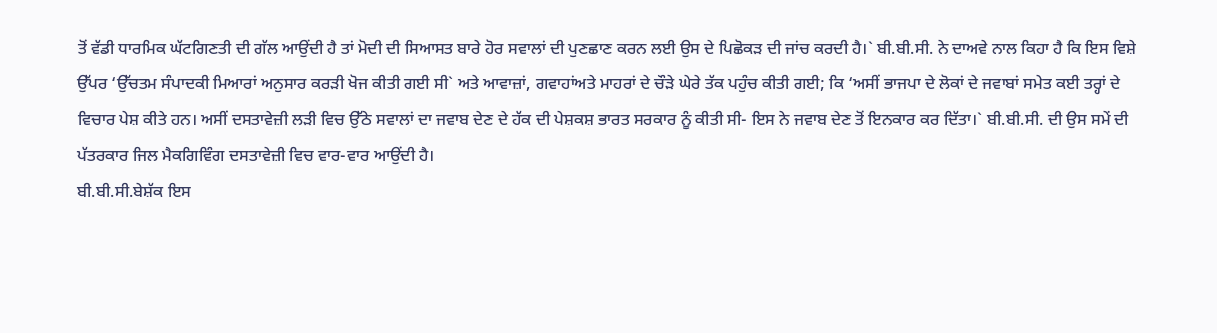ਤੋਂ ਵੱਡੀ ਧਾਰਮਿਕ ਘੱਟਗਿਣਤੀ ਦੀ ਗੱਲ ਆਉਂਦੀ ਹੈ ਤਾਂ ਮੋਦੀ ਦੀ ਸਿਆਸਤ ਬਾਰੇ ਹੋਰ ਸਵਾਲਾਂ ਦੀ ਪੁਣਛਾਣ ਕਰਨ ਲਈ ਉਸ ਦੇ ਪਿਛੋਕੜ ਦੀ ਜਾਂਚ ਕਰਦੀ ਹੈ।` ਬੀ.ਬੀ.ਸੀ. ਨੇ ਦਾਅਵੇ ਨਾਲ ਕਿਹਾ ਹੈ ਕਿ ਇਸ ਵਿਸ਼ੇ ਉੱਪਰ ‘ਉੱਚਤਮ ਸੰਪਾਦਕੀ ਮਿਆਰਾਂ ਅਨੁਸਾਰ ਕਰੜੀ ਖੋਜ ਕੀਤੀ ਗਈ ਸੀ` ਅਤੇ ਆਵਾਜ਼ਾਂ, ਗਵਾਹਾਂਅਤੇ ਮਾਹਰਾਂ ਦੇ ਚੌੜੇ ਘੇਰੇ ਤੱਕ ਪਹੁੰਚ ਕੀਤੀ ਗਈ; ਕਿ ‘ਅਸੀਂ ਭਾਜਪਾ ਦੇ ਲੋਕਾਂ ਦੇ ਜਵਾਬਾਂ ਸਮੇਤ ਕਈ ਤਰ੍ਹਾਂ ਦੇ ਵਿਚਾਰ ਪੇਸ਼ ਕੀਤੇ ਹਨ। ਅਸੀਂ ਦਸਤਾਵੇਜ਼ੀ ਲੜੀ ਵਿਚ ਉੱਠੇ ਸਵਾਲਾਂ ਦਾ ਜਵਾਬ ਦੇਣ ਦੇ ਹੱਕ ਦੀ ਪੇਸ਼ਕਸ਼ ਭਾਰਤ ਸਰਕਾਰ ਨੂੰ ਕੀਤੀ ਸੀ- ਇਸ ਨੇ ਜਵਾਬ ਦੇਣ ਤੋਂ ਇਨਕਾਰ ਕਰ ਦਿੱਤਾ।` ਬੀ.ਬੀ.ਸੀ. ਦੀ ਉਸ ਸਮੇਂ ਦੀ ਪੱਤਰਕਾਰ ਜਿਲ ਮੈਕਗਿਵਿੰਗ ਦਸਤਾਵੇਜ਼ੀ ਵਿਚ ਵਾਰ-ਵਾਰ ਆਉਂਦੀ ਹੈ।
ਬੀ.ਬੀ.ਸੀ.ਬੇਸ਼ੱਕ ਇਸ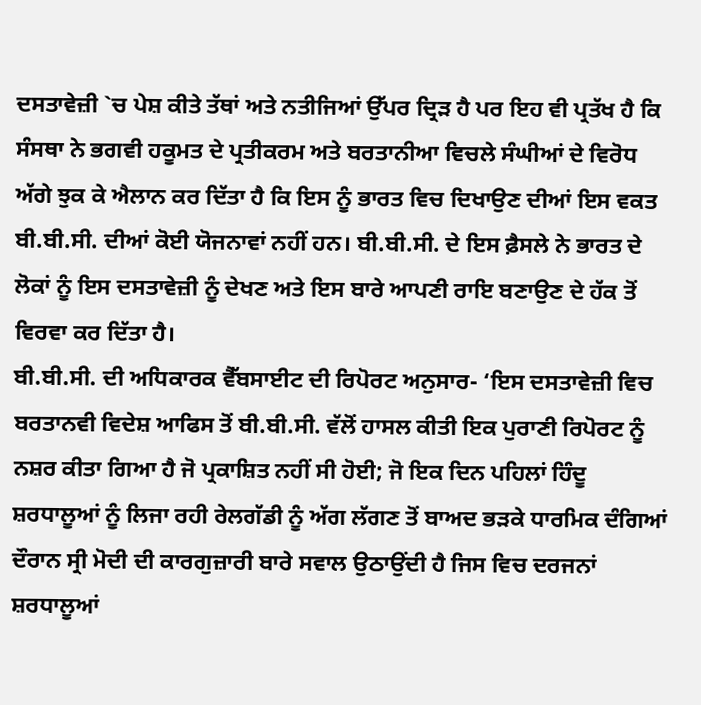ਦਸਤਾਵੇਜ਼ੀ `ਚ ਪੇਸ਼ ਕੀਤੇ ਤੱਥਾਂ ਅਤੇ ਨਤੀਜਿਆਂ ਉੱਪਰ ਦ੍ਰਿੜ ਹੈ ਪਰ ਇਹ ਵੀ ਪ੍ਰਤੱਖ ਹੈ ਕਿ ਸੰਸਥਾ ਨੇ ਭਗਵੀ ਹਕੂਮਤ ਦੇ ਪ੍ਰਤੀਕਰਮ ਅਤੇ ਬਰਤਾਨੀਆ ਵਿਚਲੇ ਸੰਘੀਆਂ ਦੇ ਵਿਰੋਧ ਅੱਗੇ ਝੁਕ ਕੇ ਐਲਾਨ ਕਰ ਦਿੱਤਾ ਹੈ ਕਿ ਇਸ ਨੂੰ ਭਾਰਤ ਵਿਚ ਦਿਖਾਉਣ ਦੀਆਂ ਇਸ ਵਕਤ ਬੀ.ਬੀ.ਸੀ. ਦੀਆਂ ਕੋਈ ਯੋਜਨਾਵਾਂ ਨਹੀਂ ਹਨ। ਬੀ.ਬੀ.ਸੀ. ਦੇ ਇਸ ਫ਼ੈਸਲੇ ਨੇ ਭਾਰਤ ਦੇ ਲੋਕਾਂ ਨੂੰ ਇਸ ਦਸਤਾਵੇਜ਼ੀ ਨੂੰ ਦੇਖਣ ਅਤੇ ਇਸ ਬਾਰੇ ਆਪਣੀ ਰਾਇ ਬਣਾਉਣ ਦੇ ਹੱਕ ਤੋਂ ਵਿਰਵਾ ਕਰ ਦਿੱਤਾ ਹੈ।
ਬੀ.ਬੀ.ਸੀ. ਦੀ ਅਧਿਕਾਰਕ ਵੈੱਬਸਾਈਟ ਦੀ ਰਿਪੋਰਟ ਅਨੁਸਾਰ- ‘ਇਸ ਦਸਤਾਵੇਜ਼ੀ ਵਿਚ ਬਰਤਾਨਵੀ ਵਿਦੇਸ਼ ਆਫਿਸ ਤੋਂ ਬੀ.ਬੀ.ਸੀ. ਵੱਲੋਂ ਹਾਸਲ ਕੀਤੀ ਇਕ ਪੁਰਾਣੀ ਰਿਪੋਰਟ ਨੂੰ ਨਸ਼ਰ ਕੀਤਾ ਗਿਆ ਹੈ ਜੋ ਪ੍ਰਕਾਸ਼ਿਤ ਨਹੀਂ ਸੀ ਹੋਈ; ਜੋ ਇਕ ਦਿਨ ਪਹਿਲਾਂ ਹਿੰਦੂ ਸ਼ਰਧਾਲੂਆਂ ਨੂੰ ਲਿਜਾ ਰਹੀ ਰੇਲਗੱਡੀ ਨੂੰ ਅੱਗ ਲੱਗਣ ਤੋਂ ਬਾਅਦ ਭੜਕੇ ਧਾਰਮਿਕ ਦੰਗਿਆਂ ਦੌਰਾਨ ਸ੍ਰੀ ਮੋਦੀ ਦੀ ਕਾਰਗੁਜ਼ਾਰੀ ਬਾਰੇ ਸਵਾਲ ਉਠਾਉਂਦੀ ਹੈ ਜਿਸ ਵਿਚ ਦਰਜਨਾਂ ਸ਼ਰਧਾਲੂਆਂ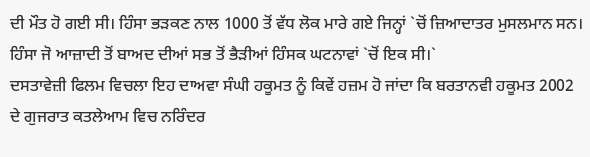ਦੀ ਮੌਤ ਹੋ ਗਈ ਸੀ। ਹਿੰਸਾ ਭੜਕਣ ਨਾਲ 1000 ਤੋਂ ਵੱਧ ਲੋਕ ਮਾਰੇ ਗਏ ਜਿਨ੍ਹਾਂ `ਚੋਂ ਜ਼ਿਆਦਾਤਰ ਮੁਸਲਮਾਨ ਸਨ। ਹਿੰਸਾ ਜੋ ਆਜ਼ਾਦੀ ਤੋਂ ਬਾਅਦ ਦੀਆਂ ਸਭ ਤੋਂ ਭੈੜੀਆਂ ਹਿੰਸਕ ਘਟਨਾਵਾਂ `ਚੋਂ ਇਕ ਸੀ।`
ਦਸਤਾਵੇਜ਼ੀ ਫਿਲਮ ਵਿਚਲਾ ਇਹ ਦਾਅਵਾ ਸੰਘੀ ਹਕੂਮਤ ਨੂੰ ਕਿਵੇਂ ਹਜ਼ਮ ਹੋ ਜਾਂਦਾ ਕਿ ਬਰਤਾਨਵੀ ਹਕੂਮਤ 2002 ਦੇ ਗੁਜਰਾਤ ਕਤਲੇਆਮ ਵਿਚ ਨਰਿੰਦਰ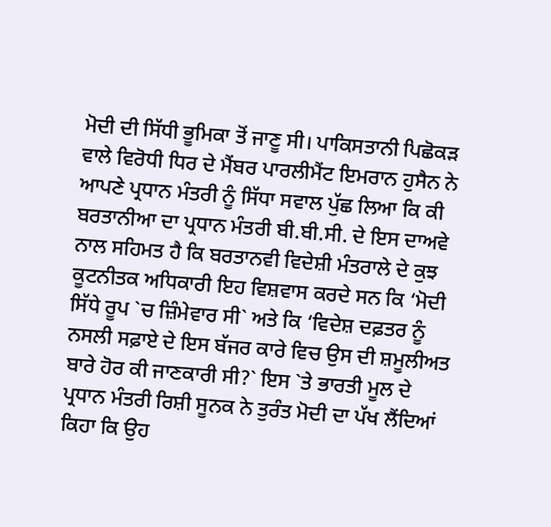ਮੋਦੀ ਦੀ ਸਿੱਧੀ ਭੂਮਿਕਾ ਤੋਂ ਜਾਣੂ ਸੀ। ਪਾਕਿਸਤਾਨੀ ਪਿਛੋਕੜ ਵਾਲੇ ਵਿਰੋਧੀ ਧਿਰ ਦੇ ਮੈਂਬਰ ਪਾਰਲੀਮੈਂਟ ਇਮਰਾਨ ਹੁਸੈਨ ਨੇ ਆਪਣੇ ਪ੍ਰਧਾਨ ਮੰਤਰੀ ਨੂੰ ਸਿੱਧਾ ਸਵਾਲ ਪੁੱਛ ਲਿਆ ਕਿ ਕੀ ਬਰਤਾਨੀਆ ਦਾ ਪ੍ਰਧਾਨ ਮੰਤਰੀ ਬੀ.ਬੀ.ਸੀ. ਦੇ ਇਸ ਦਾਅਵੇ ਨਾਲ ਸਹਿਮਤ ਹੈ ਕਿ ਬਰਤਾਨਵੀ ਵਿਦੇਸ਼ੀ ਮੰਤਰਾਲੇ ਦੇ ਕੁਝ ਕੂਟਨੀਤਕ ਅਧਿਕਾਰੀ ਇਹ ਵਿਸ਼ਵਾਸ ਕਰਦੇ ਸਨ ਕਿ ‘ਮੋਦੀ ਸਿੱਧੇ ਰੂਪ `ਚ ਜ਼ਿੰਮੇਵਾਰ ਸੀ` ਅਤੇ ਕਿ ‘ਵਿਦੇਸ਼ ਦਫ਼ਤਰ ਨੂੰ ਨਸਲੀ ਸਫ਼ਾਏ ਦੇ ਇਸ ਬੱਜਰ ਕਾਰੇ ਵਿਚ ਉਸ ਦੀ ਸ਼ਮੂਲੀਅਤ ਬਾਰੇ ਹੋਰ ਕੀ ਜਾਣਕਾਰੀ ਸੀ?` ਇਸ `ਤੇ ਭਾਰਤੀ ਮੂਲ ਦੇ ਪ੍ਰਧਾਨ ਮੰਤਰੀ ਰਿਸ਼ੀ ਸੂਨਕ ਨੇ ਤੁਰੰਤ ਮੋਦੀ ਦਾ ਪੱਖ ਲੈਂਦਿਆਂ ਕਿਹਾ ਕਿ ਉਹ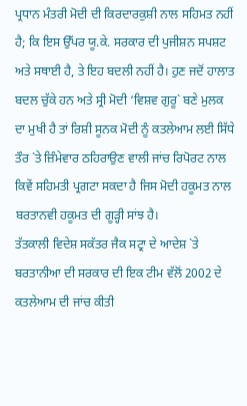ਪ੍ਰਧਾਨ ਮੰਤਰੀ ਮੋਦੀ ਦੀ ਕਿਰਦਾਰਕੁਸ਼ੀ ਨਾਲ ਸਹਿਮਤ ਨਹੀਂ ਹੈ; ਕਿ ਇਸ ਉੱਪਰ ਯੂ.ਕੇ. ਸਰਕਾਰ ਦੀ ਪੁਜੀਸ਼ਨ ਸਪਸ਼ਟ ਅਤੇ ਸਥਾਈ ਹੈ, ਤੇ ਇਹ ਬਦਲੀ ਨਹੀਂ ਹੈ। ਹੁਣ ਜਦੋਂ ਹਾਲਾਤ ਬਦਲ ਚੁੱਕੇ ਹਨ ਅਤੇ ਸ੍ਰੀ ਮੋਦੀ ‘ਵਿਸ਼ਵ ਗੁਰੂ` ਬਣੇ ਮੁਲਕ ਦਾ ਮੁਖੀ ਹੈ ਤਾਂ ਰਿਸ਼ੀ ਸੂਨਕ ਮੋਦੀ ਨੂੰ ਕਤਲੇਆਮ ਲਈ ਸਿੱਧੇ ਤੌਰ `ਤੇ ਜ਼ਿੰਮੇਵਾਰ ਠਹਿਰਾਉਣ ਵਾਲੀ ਜਾਂਚ ਰਿਪੋਰਟ ਨਾਲ ਕਿਵੇਂ ਸਹਿਮਤੀ ਪ੍ਰਗਟਾ ਸਕਦਾ ਹੈ ਜਿਸ ਮੋਦੀ ਹਕੂਮਤ ਨਾਲ ਬਰਤਾਨਵੀ ਹਕੂਮਤ ਦੀ ਗੂੜ੍ਹੀ ਸਾਂਝ ਹੈ।
ਤੱਤਕਾਲੀ ਵਿਦੇਸ਼ ਸਕੱਤਰ ਜੈਕ ਸਟ੍ਰਾ ਦੇ ਆਦੇਸ਼ `ਤੇ ਬਰਤਾਨੀਆ ਦੀ ਸਰਕਾਰ ਦੀ ਇਕ ਟੀਮ ਵੱਲੋਂ 2002 ਦੇ ਕਤਲੇਆਮ ਦੀ ਜਾਂਚ ਕੀਤੀ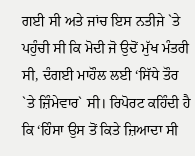ਗਈ ਸੀ ਅਤੇ ਜਾਂਚ ਇਸ ਨਤੀਜੇ `ਤੇ ਪਹੁੰਚੀ ਸੀ ਕਿ ਮੋਦੀ ਜੋ ਉਦੋਂ ਮੁੱਖ ਮੰਤਰੀ ਸੀ, ਦੰਗਈ ਮਾਹੌਲ ਲਈ ‘ਸਿੱਧੇ ਤੌਰ `ਤੇ ਜ਼ਿੰਮੇਵਾਰ` ਸੀ। ਰਿਪੋਰਟ ਕਹਿੰਦੀ ਹੈ ਕਿ ‘ਹਿੰਸਾ ਉਸ ਤੋਂ ਕਿਤੇ ਜ਼ਿਆਦਾ ਸੀ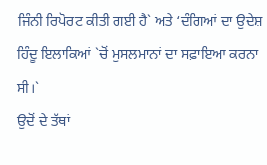ਜਿੰਨੀ ਰਿਪੋਰਟ ਕੀਤੀ ਗਈ ਹੈ` ਅਤੇ ‘ਦੰਗਿਆਂ ਦਾ ਉਦੇਸ਼ ਹਿੰਦੂ ਇਲਾਕਿਆਂ `ਚੋਂ ਮੁਸਲਮਾਨਾਂ ਦਾ ਸਫ਼ਾਇਆ ਕਰਨਾ ਸੀ।`
ਉਦੋਂ ਦੇ ਤੱਥਾਂ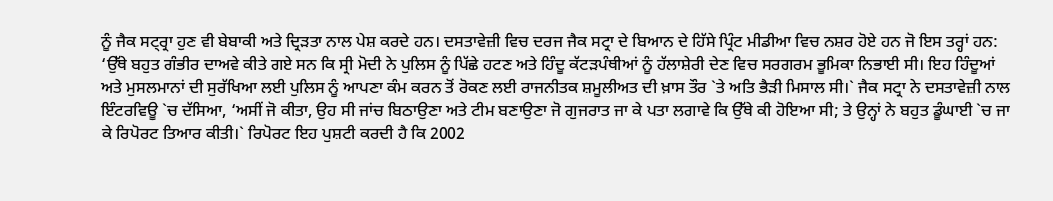ਨੂੰ ਜੈਕ ਸਟ੍ਰ੍ਰਾ ਹੁਣ ਵੀ ਬੇਬਾਕੀ ਅਤੇ ਦ੍ਰਿੜਤਾ ਨਾਲ ਪੇਸ਼ ਕਰਦੇ ਹਨ। ਦਸਤਾਵੇਜ਼ੀ ਵਿਚ ਦਰਜ ਜੈਕ ਸਟ੍ਰਾ ਦੇ ਬਿਆਨ ਦੇ ਹਿੱਸੇ ਪ੍ਰਿੰਟ ਮੀਡੀਆ ਵਿਚ ਨਸ਼ਰ ਹੋਏ ਹਨ ਜੋ ਇਸ ਤਰ੍ਹਾਂ ਹਨ: ‘ਉੱਥੇ ਬਹੁਤ ਗੰਭੀਰ ਦਾਅਵੇ ਕੀਤੇ ਗਏ ਸਨ ਕਿ ਸ੍ਰੀ ਮੋਦੀ ਨੇ ਪੁਲਿਸ ਨੂੰ ਪਿੱਛੇ ਹਟਣ ਅਤੇ ਹਿੰਦੂ ਕੱਟੜਪੰਥੀਆਂ ਨੂੰ ਹੱਲਾਸ਼ੇਰੀ ਦੇਣ ਵਿਚ ਸਰਗਰਮ ਭੂਮਿਕਾ ਨਿਭਾਈ ਸੀ। ਇਹ ਹਿੰਦੂਆਂ ਅਤੇ ਮੁਸਲਮਾਨਾਂ ਦੀ ਸੁਰੱਖਿਆ ਲਈ ਪੁਲਿਸ ਨੂੰ ਆਪਣਾ ਕੰਮ ਕਰਨ ਤੋਂ ਰੋਕਣ ਲਈ ਰਾਜਨੀਤਕ ਸ਼ਮੂਲੀਅਤ ਦੀ ਖ਼ਾਸ ਤੌਰ `ਤੇ ਅਤਿ ਭੈੜੀ ਮਿਸਾਲ ਸੀ।` ਜੈਕ ਸਟ੍ਰਾ ਨੇ ਦਸਤਾਵੇਜ਼ੀ ਨਾਲ ਇੰਟਰਵਿਊ `ਚ ਦੱਸਿਆ, ‘ਅਸੀਂ ਜੋ ਕੀਤਾ, ਉਹ ਸੀ ਜਾਂਚ ਬਿਠਾਉਣਾ ਅਤੇ ਟੀਮ ਬਣਾਉਣਾ ਜੋ ਗੁਜਰਾਤ ਜਾ ਕੇ ਪਤਾ ਲਗਾਵੇ ਕਿ ਉੱਥੇ ਕੀ ਹੋਇਆ ਸੀ; ਤੇ ਉਨ੍ਹਾਂ ਨੇ ਬਹੁਤ ਡੂੰਘਾਈ `ਚ ਜਾ ਕੇ ਰਿਪੋਰਟ ਤਿਆਰ ਕੀਤੀ।` ਰਿਪੋਰਟ ਇਹ ਪੁਸ਼ਟੀ ਕਰਦੀ ਹੈ ਕਿ 2002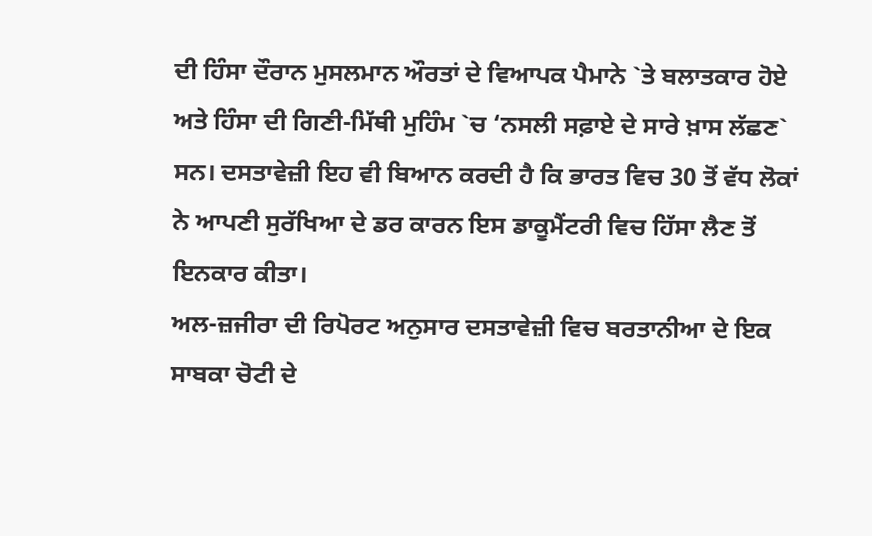ਦੀ ਹਿੰਸਾ ਦੌਰਾਨ ਮੁਸਲਮਾਨ ਔਰਤਾਂ ਦੇ ਵਿਆਪਕ ਪੈਮਾਨੇ `ਤੇ ਬਲਾਤਕਾਰ ਹੋਏ ਅਤੇ ਹਿੰਸਾ ਦੀ ਗਿਣੀ-ਮਿੱਥੀ ਮੁਹਿੰਮ `ਚ ‘ਨਸਲੀ ਸਫ਼ਾਏ ਦੇ ਸਾਰੇ ਖ਼ਾਸ ਲੱਛਣ` ਸਨ। ਦਸਤਾਵੇਜ਼ੀ ਇਹ ਵੀ ਬਿਆਨ ਕਰਦੀ ਹੈ ਕਿ ਭਾਰਤ ਵਿਚ 30 ਤੋਂ ਵੱਧ ਲੋਕਾਂ ਨੇ ਆਪਣੀ ਸੁਰੱਖਿਆ ਦੇ ਡਰ ਕਾਰਨ ਇਸ ਡਾਕੂਮੈਂਟਰੀ ਵਿਚ ਹਿੱਸਾ ਲੈਣ ਤੋਂ ਇਨਕਾਰ ਕੀਤਾ।
ਅਲ-ਜ਼ਜੀਰਾ ਦੀ ਰਿਪੋਰਟ ਅਨੁਸਾਰ ਦਸਤਾਵੇਜ਼ੀ ਵਿਚ ਬਰਤਾਨੀਆ ਦੇ ਇਕ ਸਾਬਕਾ ਚੋਟੀ ਦੇ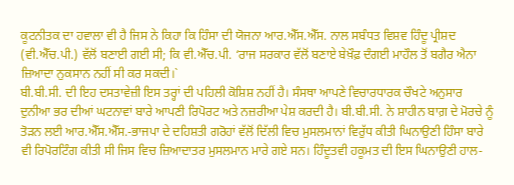ਕੂਟਨੀਤਕ ਦਾ ਹਵਾਲਾ ਵੀ ਹੈ ਜਿਸ ਨੇ ਕਿਹਾ ਕਿ ਹਿੰਸਾ ਦੀ ਯੋਜਨਾ ਆਰ.ਐੱਸ.ਐੱਸ. ਨਾਲ ਸਬੰਧਤ ਵਿਸ਼ਵ ਹਿੰਦੂ ਪ੍ਰੀਸ਼ਦ (ਵੀ.ਐੱਚ.ਪੀ.) ਵੱਲੋਂ ਬਣਾਈ ਗਈ ਸੀ; ਕਿ ਵੀ.ਐੱਚ.ਪੀ. ‘ਰਾਜ ਸਰਕਾਰ ਵੱਲੋਂ ਬਣਾਏ ਬੇਖ਼ੌਫ਼ ਦੰਗਈ ਮਾਹੌਲ ਤੋਂ ਬਗੈਰ ਐਨਾ ਜ਼ਿਆਦਾ ਨੁਕਸਾਨ ਨਹੀਂ ਸੀ ਕਰ ਸਕਦੀ।`
ਬੀ.ਬੀ.ਸੀ. ਦੀ ਇਹ ਦਸਤਾਵੇਜ਼ੀ ਇਸ ਤਰ੍ਹਾਂ ਦੀ ਪਹਿਲੀ ਕੋਸ਼ਿਸ਼ ਨਹੀਂ ਹੈ। ਸੰਸਥਾ ਆਪਣੇ ਵਿਚਾਰਧਾਰਕ ਚੌਖਟੇ ਅਨੁਸਾਰ ਦੁਨੀਆ ਭਰ ਦੀਆਂ ਘਟਨਾਵਾਂ ਬਾਰੇ ਆਪਣੀ ਰਿਪੋਰਟ ਅਤੇ ਨਜ਼ਰੀਆ ਪੇਸ਼ ਕਰਦੀ ਹੈ। ਬੀ.ਬੀ.ਸੀ. ਨੇ ਸ਼ਾਹੀਨ ਬਾਗ਼ ਦੇ ਮੋਰਚੇ ਨੂੰ ਤੋੜਨ ਲਈ ਆਰ.ਐੱਸ.ਐੱਸ.-ਭਾਜਪਾ ਦੇ ਦਹਿਸ਼ਤੀ ਗਰੋਹਾਂ ਵੱਲੋਂ ਦਿੱਲੀ ਵਿਚ ਮੁਸਲਮਾਨਾਂ ਵਿਰੁੱਧ ਕੀਤੀ ਘਿਨਾਉਣੀ ਹਿੰਸਾ ਬਾਰੇ ਵੀ ਰਿਪੋਰਟਿੰਗ ਕੀਤੀ ਸੀ ਜਿਸ ਵਿਚ ਜ਼ਿਆਦਾਤਰ ਮੁਸਲਮਾਨ ਮਾਰੇ ਗਏ ਸਨ। ਹਿੰਦੂਤਵੀ ਹਕੂਮਤ ਦੀ ਇਸ ਘਿਨਾਉਣੀ ਹਾਲ-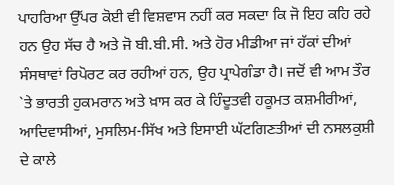ਪਾਹਰਿਆ ਉੱਪਰ ਕੋਈ ਵੀ ਵਿਸ਼ਵਾਸ ਨਹੀਂ ਕਰ ਸਕਦਾ ਕਿ ਜੋ ਇਹ ਕਹਿ ਰਹੇ ਹਨ ਉਹ ਸੱਚ ਹੈ ਅਤੇ ਜੋ ਬੀ.ਬੀ.ਸੀ. ਅਤੇ ਹੋਰ ਮੀਡੀਆ ਜਾਂ ਹੱਕਾਂ ਦੀਆਂ ਸੰਸਥਾਵਾਂ ਰਿਪੋਰਟ ਕਰ ਰਹੀਆਂ ਹਨ, ਉਹ ਪ੍ਰਾਪੇਗੰਡਾ ਹੈ। ਜਦੋਂ ਵੀ ਆਮ ਤੌਰ `ਤੇ ਭਾਰਤੀ ਹੁਕਮਰਾਨ ਅਤੇ ਖ਼ਾਸ ਕਰ ਕੇ ਹਿੰਦੂਤਵੀ ਹਕੂਮਤ ਕਸ਼ਮੀਰੀਆਂ, ਆਦਿਵਾਸੀਆਂ, ਮੁਸਲਿਮ-ਸਿੱਖ ਅਤੇ ਇਸਾਈ ਘੱਟਗਿਣਤੀਆਂ ਦੀ ਨਸਲਕੁਸ਼ੀ ਦੇ ਕਾਲੇ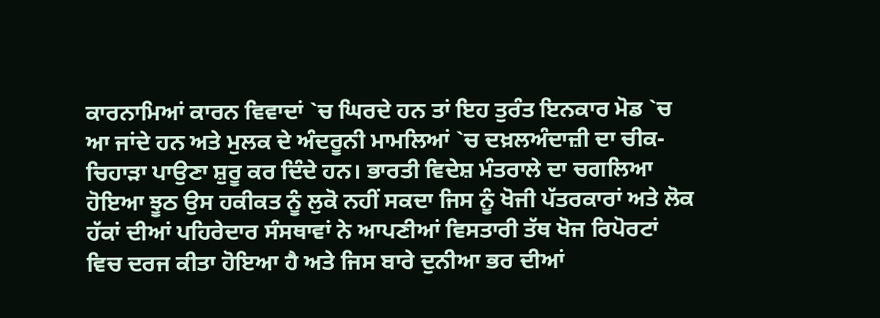ਕਾਰਨਾਮਿਆਂ ਕਾਰਨ ਵਿਵਾਦਾਂ `ਚ ਘਿਰਦੇ ਹਨ ਤਾਂ ਇਹ ਤੁਰੰਤ ਇਨਕਾਰ ਮੋਡ `ਚ ਆ ਜਾਂਦੇ ਹਨ ਅਤੇ ਮੁਲਕ ਦੇ ਅੰਦਰੂਨੀ ਮਾਮਲਿਆਂ `ਚ ਦਖ਼ਲਅੰਦਾਜ਼ੀ ਦਾ ਚੀਕ-ਚਿਹਾੜਾ ਪਾਉਣਾ ਸ਼ੁਰੂ ਕਰ ਦਿੰਦੇ ਹਨ। ਭਾਰਤੀ ਵਿਦੇਸ਼ ਮੰਤਰਾਲੇ ਦਾ ਚਗਲਿਆ ਹੋਇਆ ਝੂਠ ਉਸ ਹਕੀਕਤ ਨੂੰ ਲੁਕੋ ਨਹੀਂ ਸਕਦਾ ਜਿਸ ਨੂੰ ਖੋਜੀ ਪੱਤਰਕਾਰਾਂ ਅਤੇ ਲੋਕ ਹੱਕਾਂ ਦੀਆਂ ਪਹਿਰੇਦਾਰ ਸੰਸਥਾਵਾਂ ਨੇ ਆਪਣੀਆਂ ਵਿਸਤਾਰੀ ਤੱਥ ਖੋਜ ਰਿਪੋਰਟਾਂ ਵਿਚ ਦਰਜ ਕੀਤਾ ਹੋਇਆ ਹੈ ਅਤੇ ਜਿਸ ਬਾਰੇ ਦੁਨੀਆ ਭਰ ਦੀਆਂ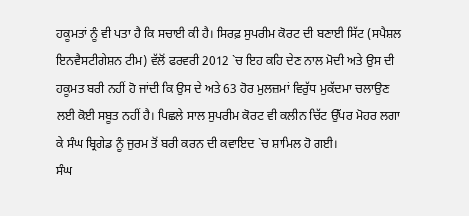ਹਕੂਮਤਾਂ ਨੂੰ ਵੀ ਪਤਾ ਹੈ ਕਿ ਸਚਾਈ ਕੀ ਹੈ। ਸਿਰਫ਼ ਸੁਪਰੀਮ ਕੋਰਟ ਦੀ ਬਣਾਈ ਸਿੱਟ (ਸਪੈਸ਼ਲ ਇਨਵੈਸਟੀਗੇਸ਼ਨ ਟੀਮ) ਵੱਲੋਂ ਫਰਵਰੀ 2012 `ਚ ਇਹ ਕਹਿ ਦੇਣ ਨਾਲ ਮੋਦੀ ਅਤੇ ਉਸ ਦੀ ਹਕੂਮਤ ਬਰੀ ਨਹੀਂ ਹੋ ਜਾਂਦੀ ਕਿ ਉਸ ਦੇ ਅਤੇ 63 ਹੋਰ ਮੁਲਜ਼ਮਾਂ ਵਿਰੁੱਧ ਮੁਕੱਦਮਾ ਚਲਾਉਣ ਲਈ ਕੋਈ ਸਬੂਤ ਨਹੀਂ ਹੈ। ਪਿਛਲੇ ਸਾਲ ਸੁਪਰੀਮ ਕੋਰਟ ਵੀ ਕਲੀਨ ਚਿੱਟ ਉੱਪਰ ਮੋਹਰ ਲਗਾ ਕੇ ਸੰਘ ਬ੍ਰਿਗੇਡ ਨੂੰ ਜੁਰਮ ਤੋਂ ਬਰੀ ਕਰਨ ਦੀ ਕਵਾਇਦ `ਚ ਸ਼ਾਮਿਲ ਹੋ ਗਈ।
ਸੰਘ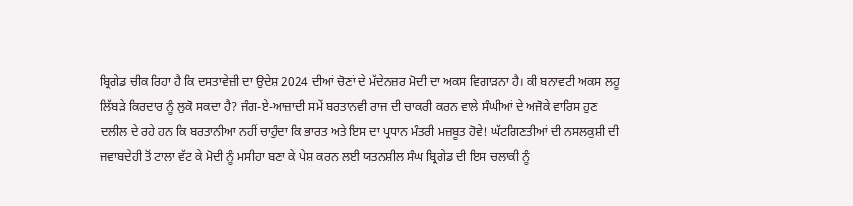ਬ੍ਰਿਗੇਡ ਚੀਕ ਰਿਹਾ ਹੈ ਕਿ ਦਸਤਾਵੇਜ਼ੀ ਦਾ ਉਦੇਸ਼ 2024 ਦੀਆਂ ਚੋਣਾਂ ਦੇ ਮੱਦੇਨਜ਼ਰ ਮੋਦੀ ਦਾ ਅਕਸ ਵਿਗਾੜਨਾ ਹੈ। ਕੀ ਬਨਾਵਟੀ ਅਕਸ ਲਹੂ ਲਿੱਬੜੇ ਕਿਰਦਾਰ ਨੂੰ ਲੁਕੋ ਸਕਦਾ ਹੈ? ਜੰਗ-ਏ-ਆਜ਼ਾਦੀ ਸਮੇਂ ਬਰਤਾਨਵੀ ਰਾਜ ਦੀ ਚਾਕਰੀ ਕਰਨ ਵਾਲੇ ਸੰਘੀਆਂ ਦੇ ਅਜੋਕੇ ਵਾਰਿਸ ਹੁਣ ਦਲੀਲ ਦੇ ਰਹੇ ਹਨ ਕਿ ਬਰਤਾਨੀਆ ਨਹੀਂ ਚਾਹੁੰਦਾ ਕਿ ਭਾਰਤ ਅਤੇ ਇਸ ਦਾ ਪ੍ਰਧਾਨ ਮੰਤਰੀ ਮਜ਼ਬੂਤ ਹੋਵੇ! ਘੱਟਗਿਣਤੀਆਂ ਦੀ ਨਸਲਕੁਸ਼ੀ ਦੀ ਜਵਾਬਦੇਹੀ ਤੋਂ ਟਾਲਾ ਵੱਟ ਕੇ ਮੋਦੀ ਨੂੰ ਮਸੀਹਾ ਬਣਾ ਕੇ ਪੇਸ਼ ਕਰਨ ਲਈ ਯਤਨਸ਼ੀਲ ਸੰਘ ਬ੍ਰਿਗੇਡ ਦੀ ਇਸ ਚਲਾਕੀ ਨੂੰ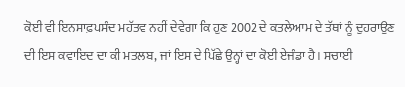ਕੋਈ ਵੀ ਇਨਸਾਫ਼ਪਸੰਦ ਮਹੱਤਵ ਨਹੀਂ ਦੇਵੇਗਾ ਕਿ ਹੁਣ 2002 ਦੇ ਕਤਲੇਆਮ ਦੇ ਤੱਥਾਂ ਨੂੰ ਦੁਹਰਾਉਣ ਦੀ ਇਸ ਕਵਾਇਦ ਦਾ ਕੀ ਮਤਲਬ, ਜਾਂ ਇਸ ਦੇ ਪਿੱਛੇ ਉਨ੍ਹਾਂ ਦਾ ਕੋਈ ਏਜੰਡਾ ਹੈ। ਸਚਾਈ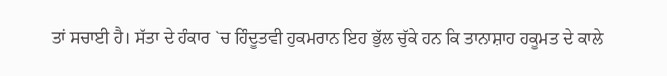ਤਾਂ ਸਚਾਈ ਹੈ। ਸੱਤਾ ਦੇ ਹੰਕਾਰ `ਚ ਹਿੰਦੂਤਵੀ ਹੁਕਮਰਾਨ ਇਹ ਭੁੱਲ ਚੁੱਕੇ ਹਨ ਕਿ ਤਾਨਾਸ਼ਾਹ ਹਕੂਮਤ ਦੇ ਕਾਲੇ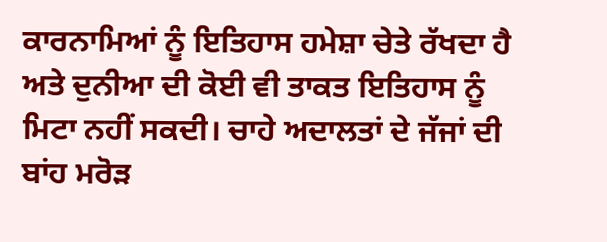ਕਾਰਨਾਮਿਆਂ ਨੂੰ ਇਤਿਹਾਸ ਹਮੇਸ਼ਾ ਚੇਤੇ ਰੱਖਦਾ ਹੈ ਅਤੇ ਦੁਨੀਆ ਦੀ ਕੋਈ ਵੀ ਤਾਕਤ ਇਤਿਹਾਸ ਨੂੰ ਮਿਟਾ ਨਹੀਂ ਸਕਦੀ। ਚਾਹੇ ਅਦਾਲਤਾਂ ਦੇ ਜੱਜਾਂ ਦੀ ਬਾਂਹ ਮਰੋੜ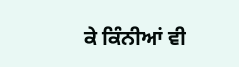ਕੇ ਕਿੰਨੀਆਂ ਵੀ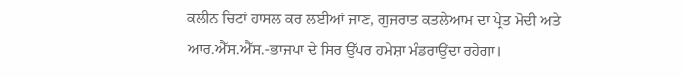ਕਲੀਨ ਚਿਟਾਂ ਹਾਸਲ ਕਰ ਲਈਆਂ ਜਾਣ, ਗੁਜਰਾਤ ਕਤਲੇਆਮ ਦਾ ਪ੍ਰੇਤ ਮੋਦੀ ਅਤੇ ਆਰ.ਐੱਸ.ਐੱਸ.-ਭਾਜਪਾ ਦੇ ਸਿਰ ਉੱਪਰ ਹਮੇਸ਼ਾ ਮੰਡਰਾਉਂਦਾ ਰਹੇਗਾ।